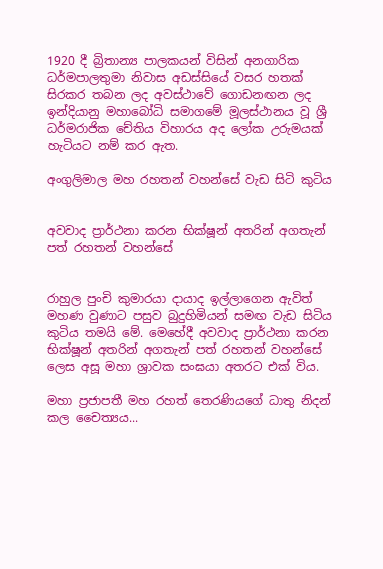1920 දී බ්‍රිතාන්‍ය පාලකයන් විසින් අනගාරික ධර්මපාලතුමා නිවාස අඩස්සියේ වසර හතක් සිරකර තබන ලද අවස්ථාවේ ගොඩනඟන ලද ඉන්දියානු මහාබෝධි සමාගමේ මූලස්ථානය වූ ශ්‍රී ධර්මරාජික චේතිය විහාරය අද ලෝක උරුමයක් හැටියට නම් කර ඇත.

අංගුලිමාල මහ රහතන් වහන්සේ වැඩ සිටි කුටිය


අවවාද ප්‍රාර්ථනා කරන භික්ෂූන් අතරින් අගතැන් පත් රහතන් වහන්සේ


රාහුල පුංචි කුමාරයා දායාද ඉල්ලාගෙන ඇවිත් මහණ වුණාට පසුව බුදුහිමියන් සමඟ වැඩ සිටිය කුටිය තමයි මේ. මෙහේදී අවවාද ප්‍රාර්ථනා කරන භික්ෂූන් අතරින් අගතැන් පත් රහතන් වහන්සේ ලෙස අසූ මහා ශ්‍රාවක සංඝයා අතරට එක් විය.

මහා ප්‍රජාපතී මහ රහත් තෙරණියගේ ධාතු නිදන් කල චෛත්‍යය...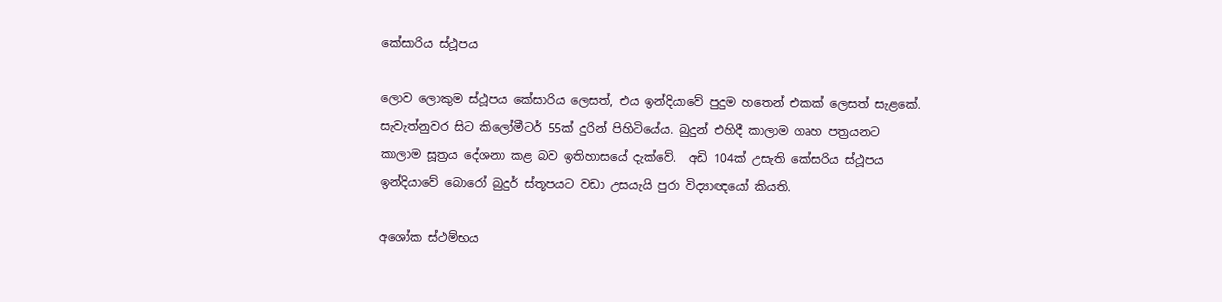කේසාරිය ස්ථූපය

ලොව ලොකුම ස්ථූපය කේසාරිය ලෙසත්, එය ඉන්දියාවේ පුදුම හතෙන් එකක් ලෙසත් සැළකේ. සැවැත්නුවර සිට කිලෝමීටර් 55ක් දුරින් පිහිටියේය. බුදුන් එහිදී කාලාම ගෘහ පත්‍රයනට කාලාම සූත්‍රය දේශනා කළ බව ඉතිහා‍සයේ දැක්වේ.  අඩි 104ක් උසැති කේසරිය ස්ථූපය ඉන්දියාවේ බොරෝ බුදුර් ස්තූපයට වඩා උසයැයි පුරා විද්‍යාඥයෝ කියති.

අශෝක ස්ථම්භය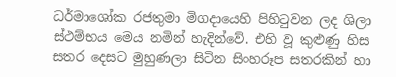ධර්මාශෝක රජතුමා මිගදායෙහි පිහිටුවන ලද ශිලා ස්ථම්භය මෙය නමින් හැදින්වේ. එහි වූ කුළුණු හිස සතර දෙසට මුහුණලා සිටින සිංහරූප සතරකින් හා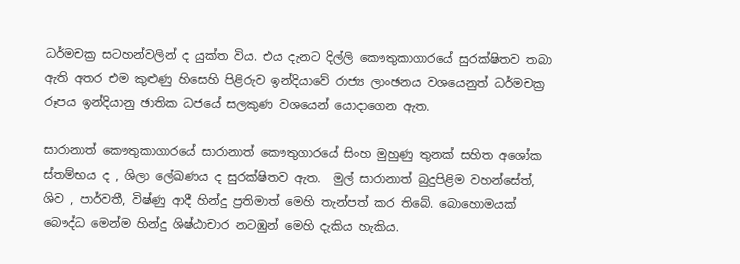ධර්මචක්‍ර සටහන්වලින් ද යුක්ත විය. එය දැනට දිල්ලි කෞතුකාගාරයේ සුරක්ෂිතව තබා ඇති අතර එම කුළුණු හිසෙහි පිළිරුව ඉන්දියාවේ රාජ්‍ය ලාංඡනය වශයෙනුත් ධර්මචක්‍ර රූපය ඉන්දියානු ඡාතික ධජයේ සලකුණ වශයෙන් යොදාගෙන ඇත.

සාරානාත් කෞතුකාගාරයේ සාරානාත් කෞතුගාරයේ සිංහ මුහුණු තුනක් සහිත අශෝක ස්තම්භය ද , ශිලා ලේඛණය ද සුරක්ෂිතව ඇත.  මුල් සාරානාත් බුදුපිළිම වහන්සේත්,  ශිව , පාර්වතී, විෂ්ණු ආදී හින්දු ප්‍රතිමාත් මෙහි තැන්පත් කර තිබේ. බොහොමයක් බෞද්ධ මෙන්ම හින්දු ශිෂ්ඨාචාර නටඹුන් මෙහි දැකිය හැකිය.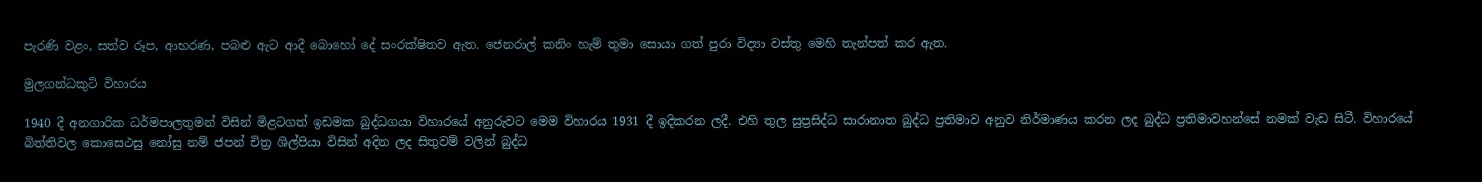පැරණි වළං, සත්ව රූප, ආභරණ, පබළු ඇට ආදී බොහෝ දේ සංරක්ෂිතව ඇත. ජෙනරාල් කනිං හැම් තුමා සොයා ගත් පුරා විද්‍යා වස්තු මෙහි තැන්පත් කර ඇත.

මුලගන්ධකුටි විහාරය

1940 දී අනගාරික ධර්මපාලතුමන් විසින් මිළටගත් ඉඩමක බුද්ධගයා විහාරයේ අනුරුවට මෙම විහාරය 1931 දී ඉදිකරන ලදී. එහි තුල සුප්‍රසිද්ධ සාරානාත බුද්ධ ප්‍රතිමාව අනුව නිර්මාණය කරන ලද බුද්ධ ප්‍රතිමාවහන්සේ නමක් වැඩ සිටී. විහාරයේ බිත්තිවල කොසෙථසු නෝසු නම් ජපන් චිත්‍ර ශිල්පියා විසින් අදින ලද සිතුවම් වලින් බුද්ධ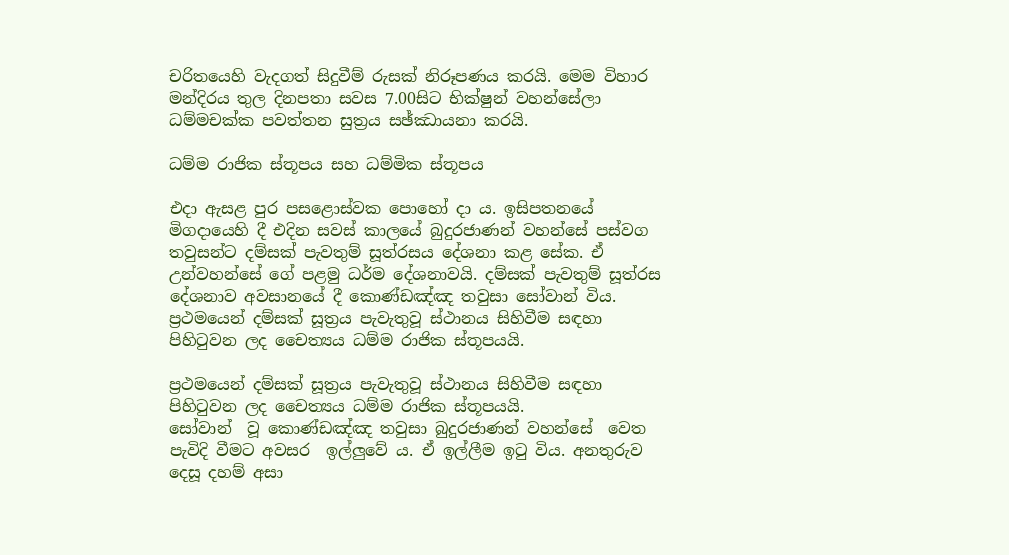චරිතයෙහි වැදගත් සිදුවීම් රුසක් නිරූපණය කරයි. මෙම විහාර මන්දිරය තුල දිනපතා සවස 7.00සිට භික්ෂුන් වහන්සේලා ධම්මචක්ක පවත්තන සුත්‍රය සඡ්ඣායනා කරයි.

ධම්ම රාජික ස්තූපය සහ ධම්මික ස්තූපය

එදා ඇසළ පුර පසළොස්වක පොහෝ දා ය. ඉසිපතනයේ මිගදායෙහි දී එදින සවස් කාලයේ බුදුරජාණන් වහන්සේ පස්වග තවුසන්ට දම්සක් පැවතුම් සූත්රසය දේශනා කළ සේක. ඒ උන්වහන්සේ ගේ පළමු ධර්ම දේශනාවයි. දම්සක් පැවතුම් සූත්රස දේශනාව අවසානයේ දී කොණ්ඩඤ්ඤ තවුසා සෝවාන් විය.
ප්‍රථමයෙන් දම්සක් සූත්‍රය පැවැතුවූ ස්ථානය සිහිවීම සඳහා පිහිටුවන ලද චෛත්‍යය ධම්ම රාජික ස්තූපයයි.

ප්‍රථමයෙන් දම්සක් සූත්‍රය පැවැතුවූ ස්ථානය සිහිවීම සඳහා පිහිටුවන ලද චෛත්‍යය ධම්ම රාජික ස්තූපයයි.
සෝවාන්  වූ කොණ්ඩඤ්ඤ තවුසා බුදුරජාණන් වහන්සේ  වෙත පැවිදි වීමට අවසර  ඉල්ලුවේ ය. ඒ ඉල්ලීම ඉටු විය. අනතුරුව දෙසූ දහම් අසා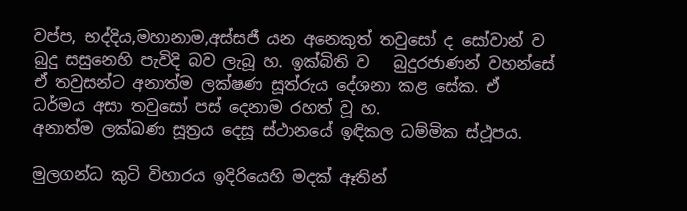වප්ප, භද්දිය,මහානාම,අස්සජී යන අනෙකුත් තවුසෝ ද සෝවාන් ව  බුදු සසුනෙහි පැවිදි බව ලැබූ හ. ඉක්බිති ව   බුදුරජාණන් වහන්සේ ඒ තවුසන්ට අනාත්ම ලක්ෂණ සූත්රුය දේශනා කළ සේක. ඒ ධර්මය අසා තවුසෝ පස් දෙනාම රහත් වූ හ.
අනාත්ම ලක්ඛණ සූත්‍රය දෙසූ ස්ථානයේ ඉඳිකල ධම්මික ස්ථූපය.

මුලගන්ධ කුටි විහාරය ඉදිරියෙහි මදක් ඈතින්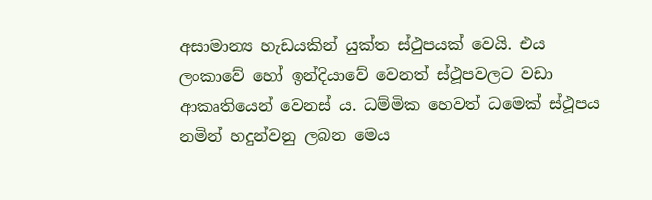අසාමාන්‍ය හැඩයකින් යුක්ත ස්ථුපයක් වෙයි. එය ලංකාවේ හෝ ඉන්දියාවේ වෙනත් ස්ථූපවලට වඩා ආකෘතියෙන් වෙනස් ය. ධම්මික හෙවත් ධමෙක් ස්ථූපය නමින් හදුන්වනු ලබන මෙය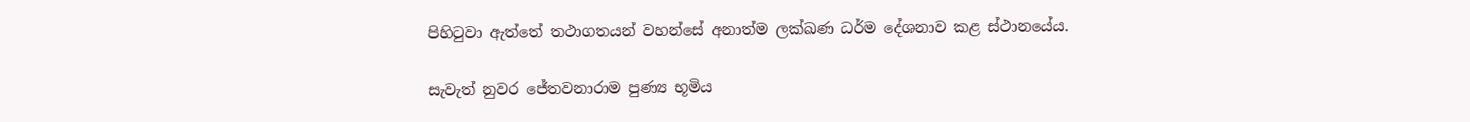පිහිටුවා ඇත්තේ තථාගතයන් වහන්සේ අනාත්ම ලක්ඛණ ධර්ම දේශනාව කළ ස්ථානයේය.

සැවැත් නුවර ජේතවනාරාම පුණ්‍ය භූමිය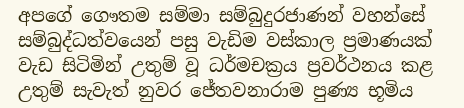අපගේ ගෞතම සම්මා සම්බුදුරජාණන් වහන්සේ සම්බුද්ධත්වයෙන් පසු වැඩිම වස්කාල ප්‍රමාණයක් වැඩ සිටිමින් උතුම් වූ ධර්මචක්‍රය ප්‍රවර්ථනය කළ උතුම් සැවැත් නුවර ජේතවනාරාම පුණ්‍ය භූමිය